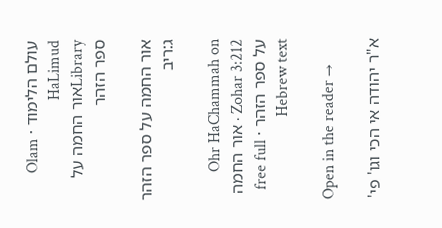עולם הלימוד · Olam HaLimud
Libraryאור החמה על ספר הזהר

אור החמה על ספר הזהר ג:ריב

Ohr HaChammah on Zohar 3:212 · אור החמה על ספר הזהר · free full Hebrew text

Open in the reader →

א"ר יהודה אי הכי וגו' פי'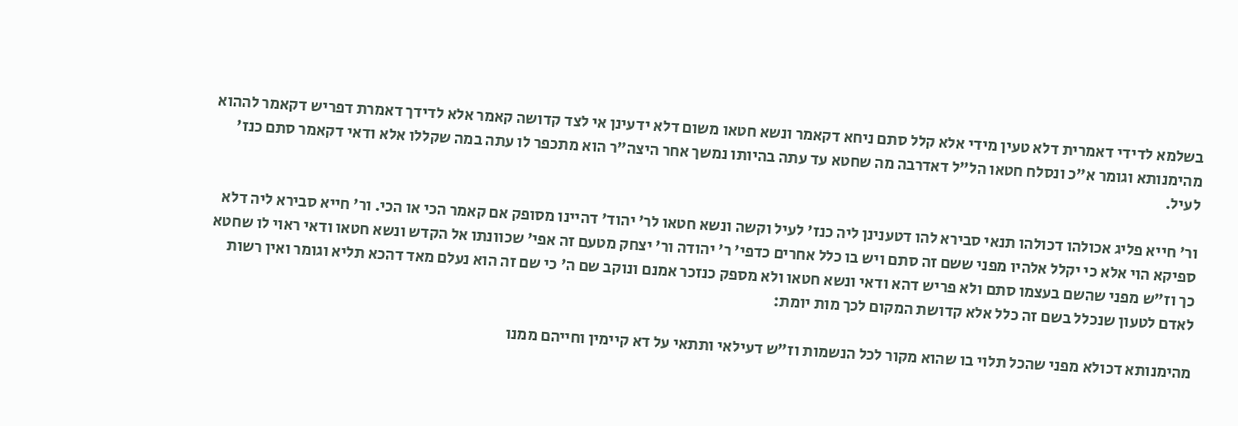בשלמא לדידי דאמרית דלא טעין מידי אלא קלל סתם ניחא דקאמר ונשא חטאו משום דלא ידעינן אי לצד קדושה קאמר אלא לדידך דאמרת דפריש דקאמר לההוא מהימנותא וגומר א"כ ונסלח חטאו הל"ל דאדרבה מה שחטא עד עתה בהיותו נמשך אחר היצה"ר הוא מתכפר לו עתה במה שקללו אלא ודאי דקאמר סתם כנז' לעיל.

ור' חייא פליג אכולהו דכולהו תנאי סבירא להו דטענינן ליה כנז' לעיל וקשה ונשא חטאו לר' יהוד' דהיינו מסופק אם קאמר הכי או הכי. ור' חייא סבירא ליה דלא ספיקא הוי אלא כי יקלל אלהיו מפני ששם זה סתם ויש בו כלל אחרים כדפי' ר' יהודה ור' יצחק מטעם זה אפי' שכוונתו אל הקדש ונשא חטאו ודאי ראוי לו שחטא כך וז"ש מפני שהשם בעצמו סתם ולא פריש דהא ודאי ונשא חטאו ולא מספק כנזכר אמנם ונוקב שם ה' כי שם זה הוא נעלם מאד דהכא תליא וגומר ואין רשות לאדם לטעון שנכלל בשם זה כלל אלא קדושת המקום לכך מות יומת:

מהימנותא דכולא מפני שהכל תלוי בו שהוא מקור לכל הנשמות וז"ש דעילאי ותתאי על דא קיימין וחייהם ממנו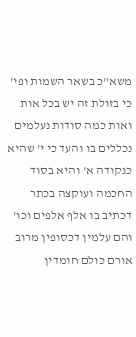משא"כ בשאר השמות ופי' כי בזולת זה יש בכל אות ואות כמה סודות נעלמים נכללים בו והעד כי י' שהיא כנקודה א' והיא בסוד החכמה ועוקצה בכתר דכתיב בו אלף אלפים וכו' והם עלמין דכסופין מרוב אורם כולם חומדין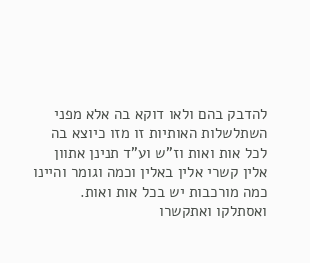להדבק בהם ולאו דוקא בה אלא מפני השתלשלות האותיות זו מזו כיוצא בה לכל אות ואות וז"ש וע"ד תנינן אתוון אלין קשרי אלין באלין וכמה וגומר והיינו כמה מורכבות יש בכל אות ואות. ואסתלקו ואתקשרו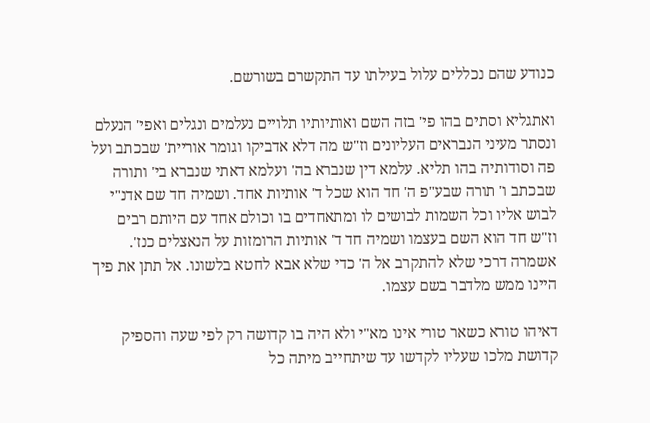כנודע שהם נכללים עלול בעילתו עד התקשרם בשורשם.

ואתגליא וסתים בהו פי' בזה השם ואותיותיו תלויים נעלמים ונגלים ואפי' הנעלם ונסתר מעיני הנבראים העליונים וז"ש מה דלא אדביקו וגומר אוריית' שבכתב ועל פה וסודותיה בהו תליא. עלמא דין שנברא בה' ועלמא דאתי שנברא בי' ותורה שבכתב ו' תורה שבע"פ ה' חד הוא שכל ד' אותיות אחד. ושמיה חד שם אדנ"י לבוש אליו וכל השמות לבושים לו ומתאחדים בו וכולם אחד עם היותם רבים וז"ש חד הוא השם בעצמו ושמיה חד ד' אותיות הרומזות על הנאצלים כנז'. אשמרה דרכי שלא להתקרב אל ה' כדי שלא אבא לחטא בלשונו. אל תתן את פיך היינו ממש מלדבר בשם עצמו.

דאיהו טורא כשאר טורי אינו מא"י ולא היה בו קדושה רק לפי שעה והספיק קדושת מלכו שעליו לקדשו עד שיתחייב מיתה כל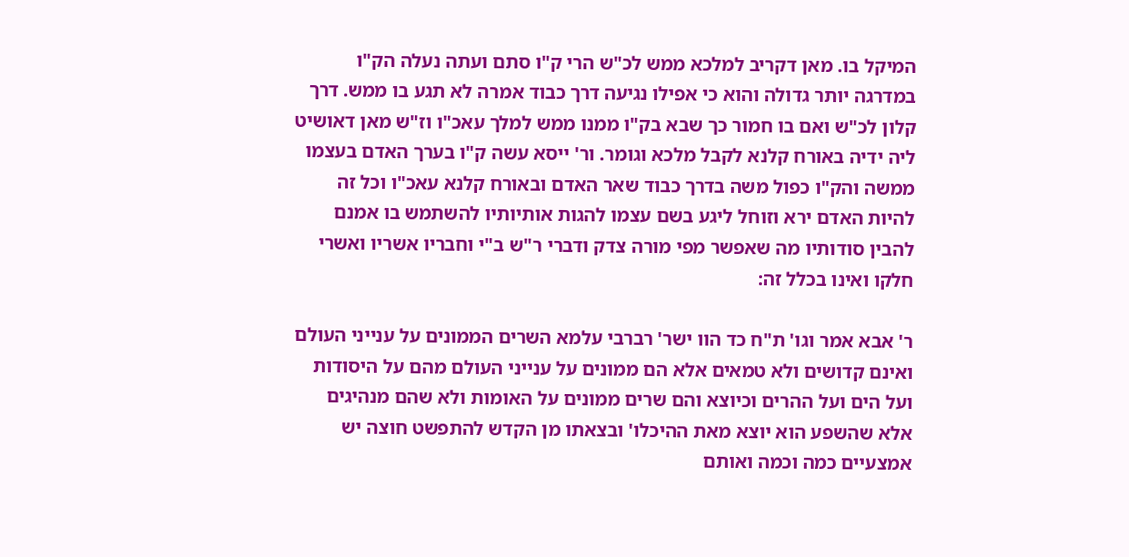המיקל בו. מאן דקריב למלכא ממש לכ"ש הרי ק"ו סתם ועתה נעלה הק"ו במדרגה יותר גדולה והוא כי אפילו נגיעה דרך כבוד אמרה לא תגע בו ממש. דרך קלון לכ"ש ואם בו חמור כך שבא בק"ו ממנו ממש למלך עאכ"ו וז"ש מאן דאושיט ליה ידיה באורח קלנא לקבל מלכא וגומר. ור' ייסא עשה ק"ו בערך האדם בעצמו ממשה והק"ו כפול משה בדרך כבוד שאר האדם ובאורח קלנא עאכ"ו וכל זה להיות האדם ירא וזוחל ליגע בשם עצמו להגות אותיותיו להשתמש בו אמנם להבין סודותיו מה שאפשר מפי מורה צדק ודברי ר"ש ב"י וחבריו אשריו ואשרי חלקו ואינו בכלל זה:

ר' אבא אמר וגו' ת"ח כד הוו ישר' רברבי עלמא השרים הממונים על ענייני העולם ואינם קדושים ולא טמאים אלא הם ממונים על ענייני העולם מהם על היסודות ועל הים ועל ההרים וכיוצא והם שרים ממונים על האומות ולא שהם מנהיגים אלא שהשפע הוא יוצא מאת ההיכלו' ובצאתו מן הקדש להתפשט חוצה יש אמצעיים כמה וכמה ואותם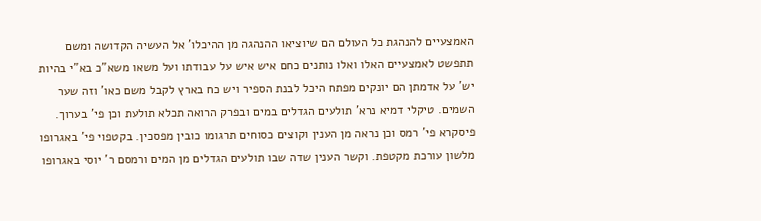האמצעיים להנהגת כל העולם הם שיוציאו ההנהגה מן ההיכלו' אל העשיה הקדושה ומשם תתפשט לאמצעיים האלו ואלו נותנים כחם איש איש על עבודתו ועל משאו משא"כ בא"י בהיות יש' על אדמתן הם יונקים מפתח היכל לבנת הספיר ויש כח בארץ לקבל משם כאו' וזה שער השמים. טיקלי דמיא נרא' תולעים הגדלים במים ובפרק הרואה תכלא תולעת וכן פי' בערוך. פיסקרא פי' רמס וכן נראה מן הענין וקוצים כסוחים תרגומו כובין מפסכין. בקטפוי פי' באגרופו מלשון עורכת מקטפת. וקשר הענין שדה שבו תולעים הגדלים מן המים ורמסם ר' יוסי באגרופו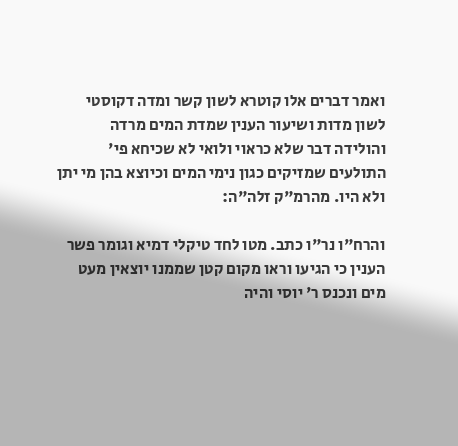ואמר דברים אלו קוטרא לשון קשר ומדה דקוסטי לשון מדות ושיעור הענין שמדת המים מרדה והולידה דבר שלא כראוי ולואי לא שכיחא פי' התולעים שמזיקים כגון נימי המים וכיוצא בהן מי יתן ולא היו. מהרמ"ק זלה"ה:

והרח"ו נר"ו כתב. מטו לחד טיקלי דמיא וגומר פשר הענין כי הגיעו וראו מקום קטן שממנו יוצאין מעט מים ונכנס ר' יוסי והיה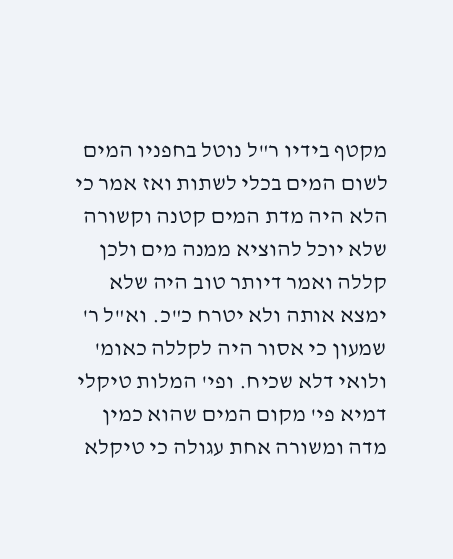מקטף בידיו ר"ל נוטל בחפניו המים לשום המים בכלי לשתות ואז אמר כי הלא היה מדת המים קטנה וקשורה שלא יוכל להוציא ממנה מים ולכן קללה ואמר דיותר טוב היה שלא ימצא אותה ולא יטרח כ"כ. וא"ל ר' שמעון כי אסור היה לקללה כאומ' ולואי דלא שכיח. ופי' המלות טיקלי דמיא פי' מקום המים שהוא כמין מדה ומשורה אחת עגולה כי טיקלא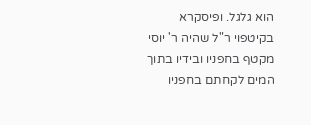הוא גלגל. ופיסקרא בקיטפוי ר"ל שהיה ר' יוסי מקטף בחפניו ובידיו בתוך המים לקחתם בחפניו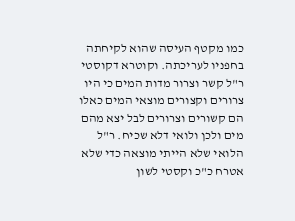כמו מקטף העיסה שהוא לקיחתה בחפניו לעריכתה. וקוטרא דקוסטי ר"ל קשר וצרור מדות המים כי היו צרורים וקצורים מוצאי המים כאלו הם קשורים וצרורים לבל יצא מהם מים ולכן ולואי דלא שכיח. ר"ל הלואי שלא הייתי מוצאה כדי שלא אטרח כ"כ וקסטי לשון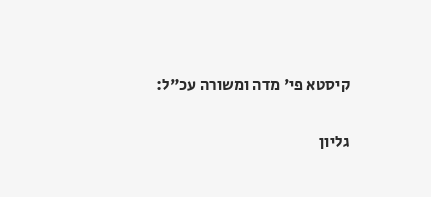קיסטא פי' מדה ומשורה עכ"ל:

גליון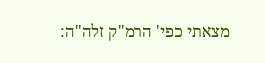מצאתי כפי' הרמ"ק זלה"ה: